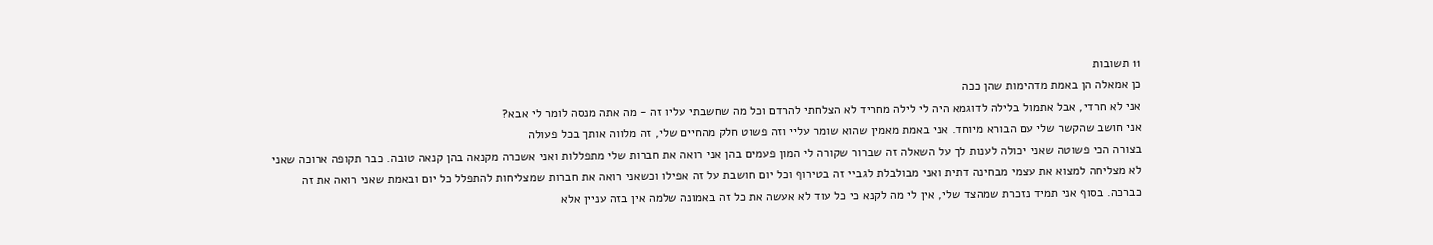11 תשובות
כן אמאלה הן באמת מדהימות שהן ככה
אני לא חרדי, אבל אתמול בלילה לדוגמא היה לי לילה מחריד לא הצלחתי להרדם וכל מה שחשבתי עליו זה - מה אתה מנסה לומר לי אבא?
אני חושב שהקשר שלי עם הבורא מיוחד. אני באמת מאמין שהוא שומר עליי וזה פשוט חלק מהחיים שלי, זה מלווה אותך בכל פעולה
בצורה הכי פשוטה שאני יכולה לענות לך על השאלה זה שברור שקורה לי המון פעמים בהן אני רואה את חברות שלי מתפללות ואני אשכרה מקנאה בהן קנאה טובה. כבר תקופה ארוכה שאני לא מצליחה למצוא את עצמי מבחינה דתית ואני מבולבלת לגביי זה בטירוף וכל יום חושבת על זה אפילו וכשאני רואה את חברות שמצליחות להתפלל כל יום ובאמת שאני רואה את זה כברכה. בסוף אני תמיד נזכרת שמהצד שלי, אין לי מה לקנא כי כל עוד לא אעשה את כל זה באמונה שלמה אין בזה עניין אלא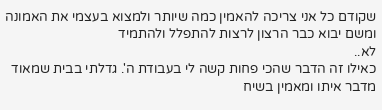שקודם כל אני צריכה להאמין כמה שיותר ולמצוא בעצמי את האמונה ומשם יבוא כבר הרצון לרצות להתפלל ולהתמיד
לא..
כאילו זה הדבר שהכי פחות קשה לי בעבודת ה'. גדלתי בבית שמאוד מדבר איתו ומאמין בשיח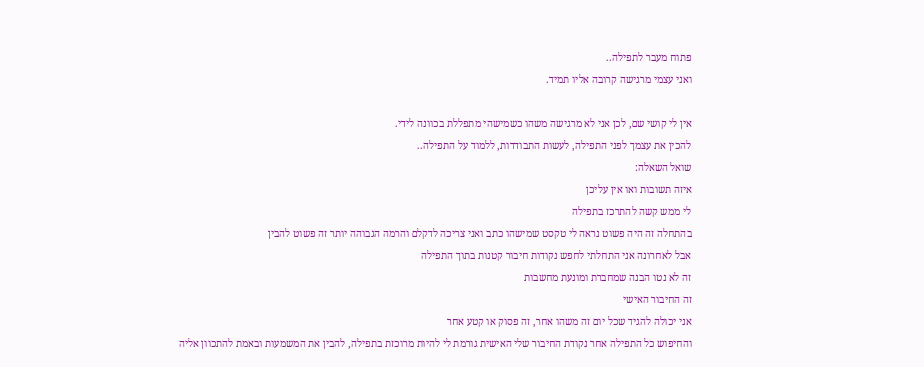פתוח מעבר לתפילה..
ואני עצמי מרגישה קרובה אליו תמיד.

אין לי קושי שם, לכן אני לא מרגישה משהו כשמישהי מתפללת בכוונה לידי.
להכין את עצמך לפני התפילה, לעשות התבודדות, ללמוד על התפילה..
שואל השאלה:
איזה תשובות ואו אין עליכן
לי ממש קשה להתרכז בתפילה
בהתחלה זה היה פשוט נראה לי טקסט שמישהו כתב ואני צריכה לדקלם והרמה הגבוהה יותר זה פשוט להבין
אבל לאחרונה אני התחלתי לחפש נקודות חיבור קטנות בתוך התפילה
זה לא נטו הבנה שמחברת ומונעת מחשבות
זה החיבור האישי
אני יכולה להגיד שכל יום זה משהו אחר, זה פסוק או קטע אחר
והחיפוש כל התפילה אחר נקודת החיבור שלי האישית גורמת לי להיות מרוכזת בתפילה, להבין את המשמעות ובאמת להתכוון אליה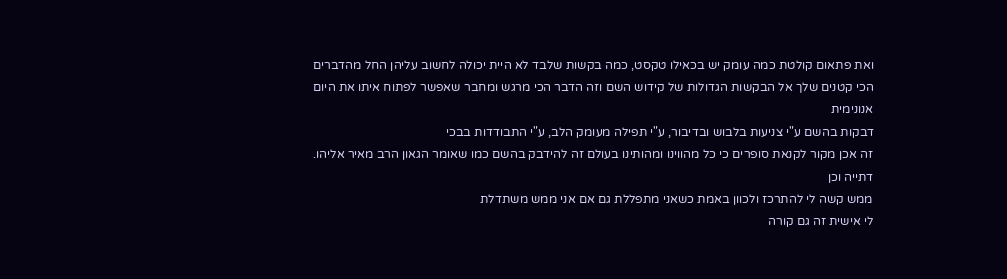ואת פתאום קולטת כמה עומק יש בכאילו טקסט, כמה בקשות שלבד לא היית יכולה לחשוב עליהן החל מהדברים הכי קטנים שלך אל הבקשות הגדולות של קידוש השם וזה הדבר הכי מרגש ומחבר שאפשר לפתוח איתו את היום
אנונימית
דבקות בהשם ע"י צניעות בלבוש ובדיבור, ע"י תפילה מעומק הלב, ע"י התבודדות בבכי
זה אכן מקור לקנאת סופרים כי כל מהווינו ומהותינו בעולם זה להידבק בהשם כמו שאומר הגאון הרב מאיר אליהו.
דתייה וכן
ממש קשה לי להתרכז ולכוון באמת כשאני מתפללת גם אם אני ממש משתדלת
לי אישית זה גם קורה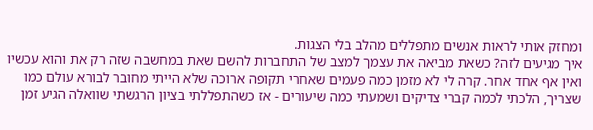ומחזק אותי לראות אנשים מתפללים מהלב בלי הצגות.
איך מגיעים לזה? כשאת מביאה את עצמך למצב של התחברות להשם שאת במחשבה שזה רק את והוא עכשיו ואין אף אחד אחר. קרה לי לא מזמן כמה פעמים שאחרי תקופה ארוכה שלא הייתי מחובר לבורא עולם כמו שצריך, הלכתי לכמה קברי צדיקים ושמעתי כמה שיעורים - אז כשהתפללתי בציון הרגשתי שוואלה הגיע זמן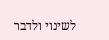לשינוי ולדבר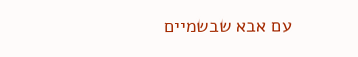עם אבא שבשמיים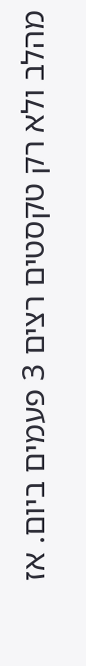מהלב ולא רק טקסטים רצים 3 פעמים ביום. אז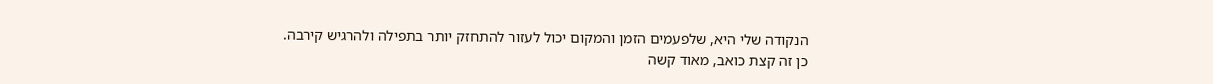הנקודה שלי היא, שלפעמים הזמן והמקום יכול לעזור להתחזק יותר בתפילה ולהרגיש קירבה.
כן זה קצת כואב, מאוד קשה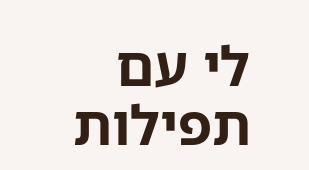לי עם תפילות